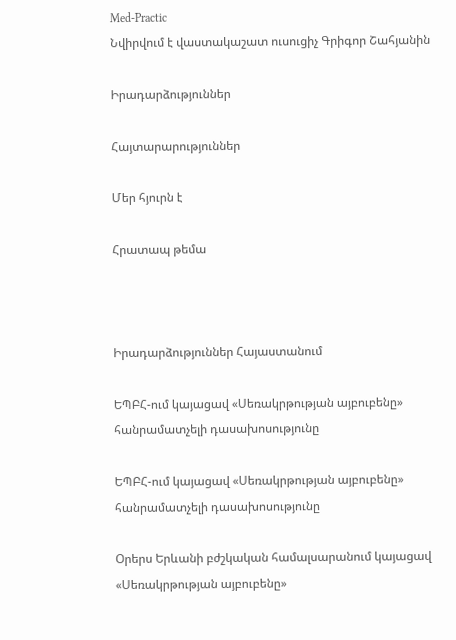Med-Practic
Նվիրվում է վաստակաշատ ուսուցիչ Գրիգոր Շահյանին

Իրադարձություններ

Հայտարարություններ

Մեր հյուրն է

Հրատապ թեմա



Իրադարձություններ Հայաստանում

ԵՊԲՀ-ում կայացավ «Սեռակրթության այբուբենը» հանրամատչելի դասախոսությունը

ԵՊԲՀ-ում կայացավ «Սեռակրթության այբուբենը»  հանրամատչելի դասախոսությունը

Օրերս Երևանի բժշկական համալսարանում կայացավ «Սեռակրթության այբուբենը»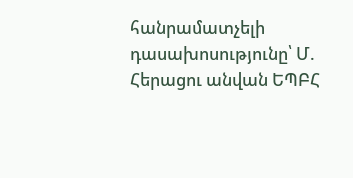հանրամատչելի դասախոսությունը՝ Մ. Հերացու անվան ԵՊԲՀ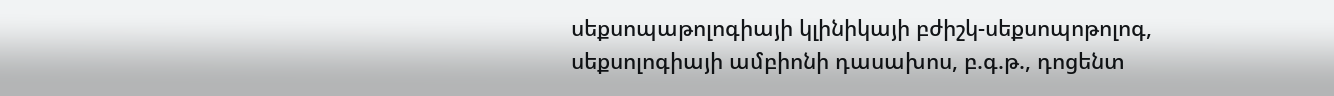սեքսոպաթոլոգիայի կլինիկայի բժիշկ-սեքսոպոթոլոգ, սեքսոլոգիայի ամբիոնի դասախոս, բ.գ.թ., դոցենտ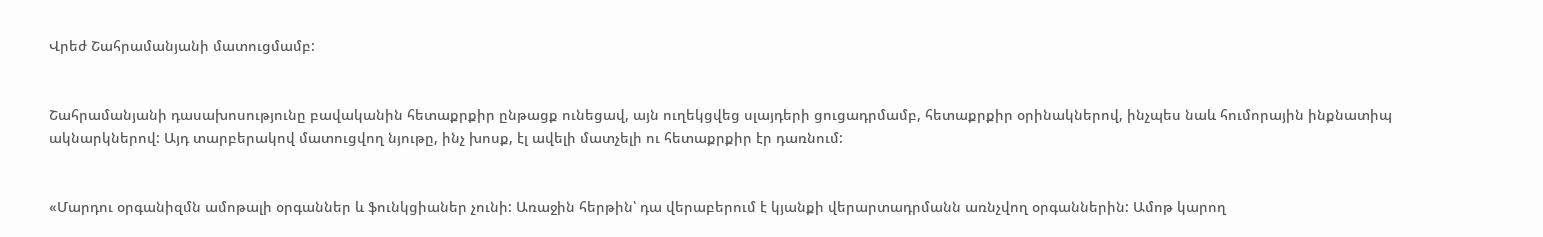Վրեժ Շահրամանյանի մատուցմամբ:


Շահրամանյանի դասախոսությունը բավականին հետաքրքիր ընթացք ունեցավ, այն ուղեկցվեց սլայդերի ցուցադրմամբ, հետաքրքիր օրինակներով, ինչպես նաև հումորային ինքնատիպ ակնարկներով: Այդ տարբերակով մատուցվող նյութը, ինչ խոսք, էլ ավելի մատչելի ու հետաքրքիր էր դառնում:


«Մարդու օրգանիզմն ամոթալի օրգաններ և ֆունկցիաներ չունի: Առաջին հերթին՝ դա վերաբերում է կյանքի վերարտադրմանն առնչվող օրգաններին: Ամոթ կարող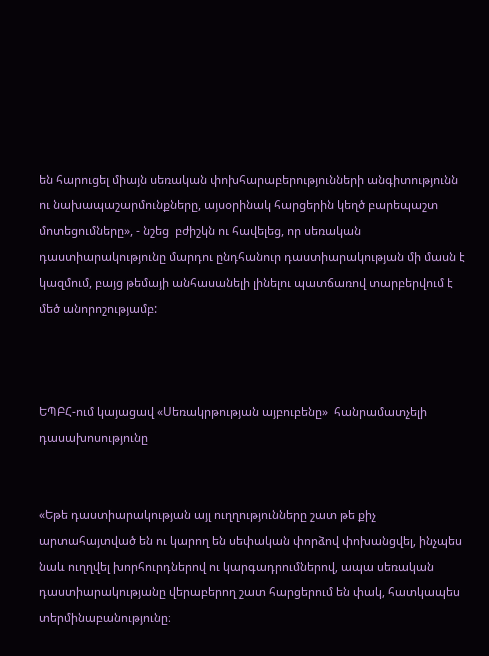են հարուցել միայն սեռական փոխհարաբերությունների անգիտությունն ու նախապաշարմունքները, այսօրինակ հարցերին կեղծ բարեպաշտ մոտեցումները», - նշեց  բժիշկն ու հավելեց, որ սեռական դաստիարակությունը մարդու ընդհանուր դաստիարակության մի մասն է կազմում, բայց թեմայի անհասանելի լինելու պատճառով տարբերվում է մեծ անորոշությամբ:



ԵՊԲՀ-ում կայացավ «Սեռակրթության այբուբենը»  հանրամատչելի դասախոսությունը


«Եթե դաստիարակության այլ ուղղությունները շատ թե քիչ արտահայտված են ու կարող են սեփական փորձով փոխանցվել, ինչպես նաև ուղղվել խորհուրդներով ու կարգադրումներով, ապա սեռական դաստիարակությանը վերաբերող շատ հարցերում են փակ, հատկապես տերմինաբանությունը։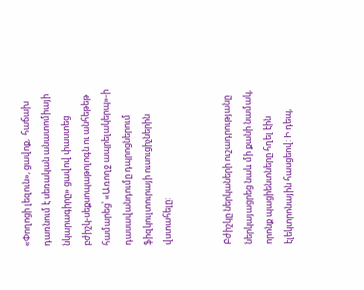«Փողոցի լեզուն», ցավոք,  հաճախ դառնում է սեռական անատոմիայի նկարագիրը» ցավով փաստեց բժիշկ-սեքսոպաթոլոգն ու անհեթեթ համարեց՝ «Առողջ ապրելակերպ»-ի դասավանդումը դպրոցներում ֆիզկուլտուրայի ուսուցիչներին վստահելը:


Բժիշկը ներկաների ուշադրությանը ներկայացրեց նաև մի քանի նամակ, որոնք պացիենտները հղել էին էլեկտրոնային հասցեով: Ի դեպ,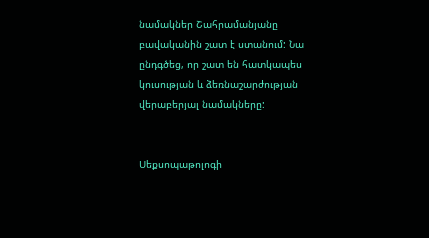նամակներ Շահրամանյանը բավականին շատ է ստանում: Նա ընդգծեց, որ շատ են հատկապես կուսության և ձեռնաշարժության վերաբերյալ նամակները:


Սեքսոպաթոլոգի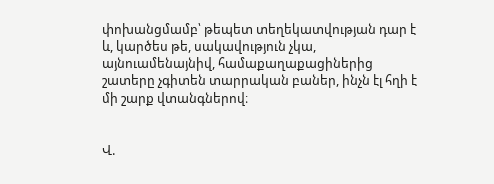փոխանցմամբ՝ թեպետ տեղեկատվության դար է և, կարծես թե, սակավություն չկա, այնուամենայնիվ, համաքաղաքացիներից շատերը չգիտեն տարրական բաներ, ինչն էլ հղի է մի շարք վտանգներով։


Վ.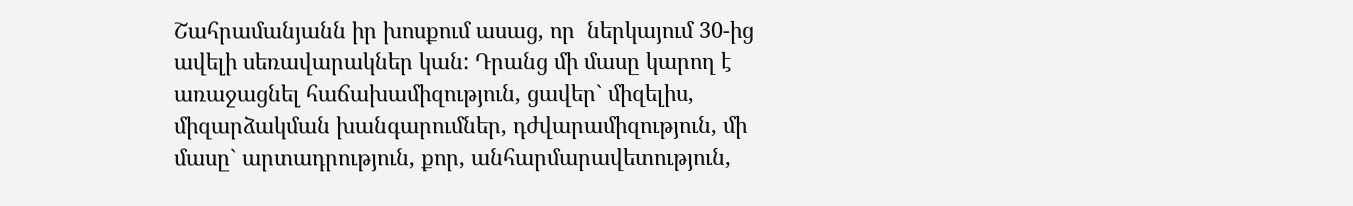Շահրամանյանն իր խոսքում ասաց, որ  ներկայում 30-ից ավելի սեռավարակներ կան: Դրանց մի մասը կարող է առաջացնել հաճախամիզություն, ցավեր` միզելիս, միզարձակման խանգարումներ, դժվարամիզություն, մի մասը` արտադրություն, քոր, անհարմարավետություն,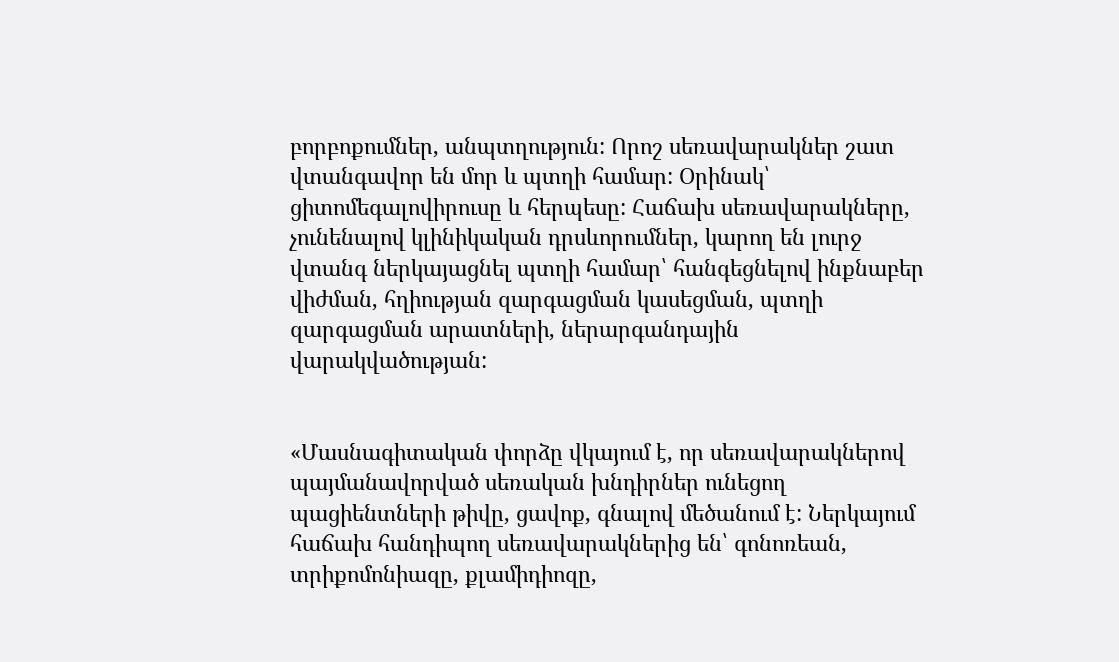բորբոքումներ, անպտղություն: Որոշ սեռավարակներ շատ վտանգավոր են մոր և պտղի համար: Օրինակ՝ ցիտոմեգալովիրուսը և հերպեսը: Հաճախ սեռավարակները, չունենալով կլինիկական դրսևորումներ, կարող են լուրջ վտանգ ներկայացնել պտղի համար՝ հանգեցնելով ինքնաբեր վիժման, հղիության զարգացման կասեցման, պտղի զարգացման արատների, ներարգանդային վարակվածության:


«Մասնագիտական փորձը վկայում է, որ սեռավարակներով պայմանավորված սեռական խնդիրներ ունեցող պացիենտների թիվը, ցավոք, գնալով մեծանում է: Ներկայում հաճախ հանդիպող սեռավարակներից են՝ գոնոռեան, տրիքոմոնիազը, քլամիդիոզը,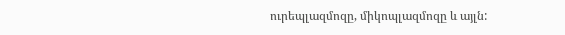ուրեպլազմոզը, միկոպլազմոզը և այլն: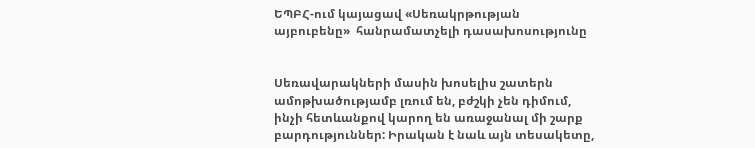ԵՊԲՀ-ում կայացավ «Սեռակրթության այբուբենը»  հանրամատչելի դասախոսությունը


Սեռավարակների մասին խոսելիս շատերն ամոթխածությամբ լռում են, բժշկի չեն դիմում, ինչի հետևանքով կարող են առաջանալ մի շարք բարդություններ: Իրական է նաև այն տեսակետը,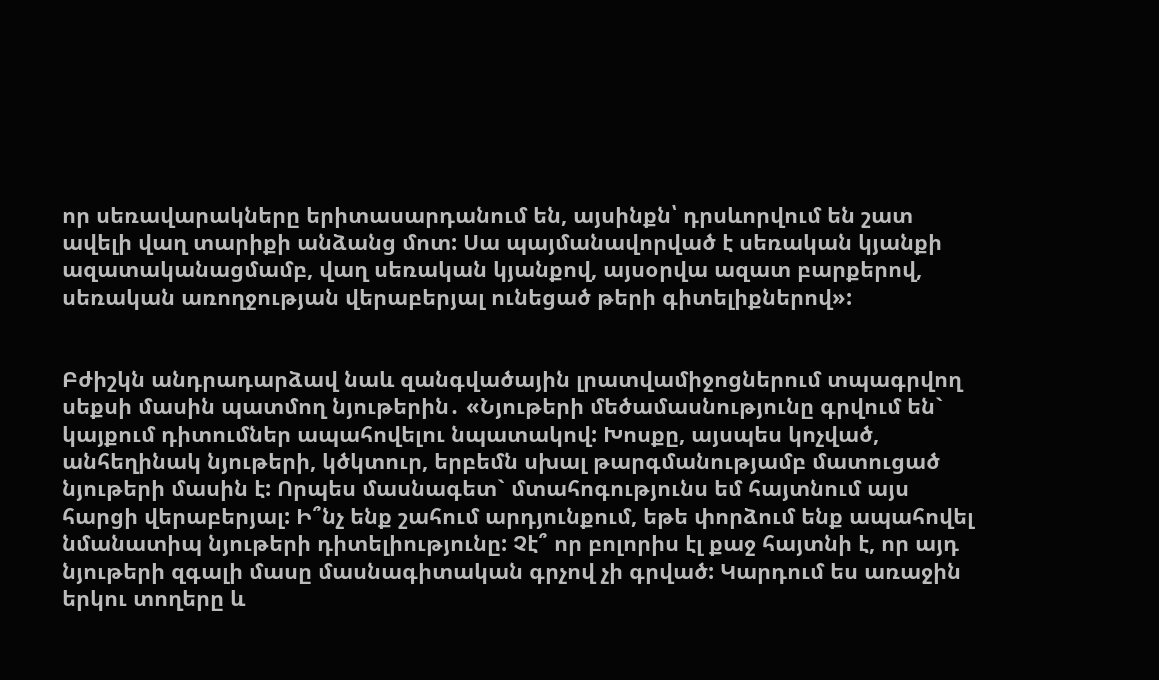որ սեռավարակները երիտասարդանում են, այսինքն՝ դրսևորվում են շատ ավելի վաղ տարիքի անձանց մոտ: Սա պայմանավորված է սեռական կյանքի ազատականացմամբ, վաղ սեռական կյանքով, այսօրվա ազատ բարքերով, սեռական առողջության վերաբերյալ ունեցած թերի գիտելիքներով»:


Բժիշկն անդրադարձավ նաև զանգվածային լրատվամիջոցներում տպագրվող սեքսի մասին պատմող նյութերին․ «Նյութերի մեծամասնությունը գրվում են` կայքում դիտումներ ապահովելու նպատակով: Խոսքը, այսպես կոչված, անհեղինակ նյութերի, կծկտուր, երբեմն սխալ թարգմանությամբ մատուցած նյութերի մասին է: Որպես մասնագետ` մտահոգությունս եմ հայտնում այս հարցի վերաբերյալ: Ի՞նչ ենք շահում արդյունքում, եթե փորձում ենք ապահովել նմանատիպ նյութերի դիտելիությունը: Չէ՞ որ բոլորիս էլ քաջ հայտնի է, որ այդ նյութերի զգալի մասը մասնագիտական գրչով չի գրված: Կարդում ես առաջին երկու տողերը և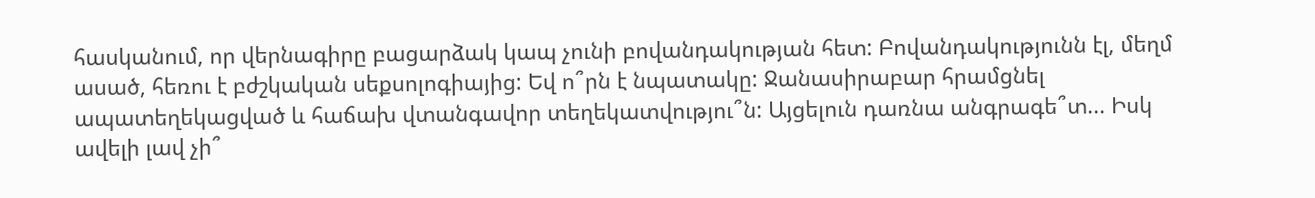հասկանում, որ վերնագիրը բացարձակ կապ չունի բովանդակության հետ: Բովանդակությունն էլ, մեղմ ասած, հեռու է բժշկական սեքսոլոգիայից: Եվ ո՞րն է նպատակը: Ջանասիրաբար հրամցնել ապատեղեկացված և հաճախ վտանգավոր տեղեկատվությու՞ն: Այցելուն դառնա անգրագե՞տ... Իսկ ավելի լավ չի՞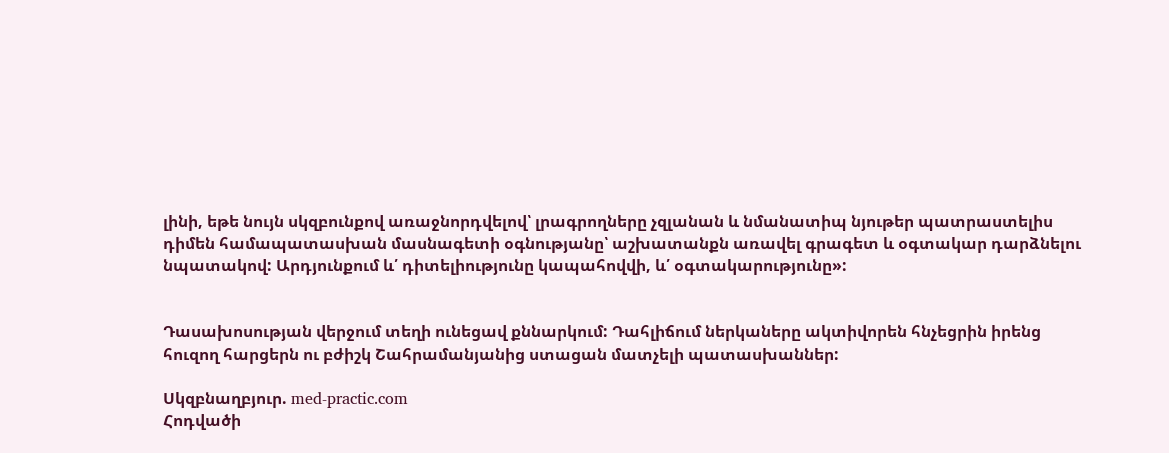լինի, եթե նույն սկզբունքով առաջնորդվելով՝ լրագրողները չզլանան և նմանատիպ նյութեր պատրաստելիս դիմեն համապատասխան մասնագետի օգնությանը՝ աշխատանքն առավել գրագետ և օգտակար դարձնելու նպատակով: Արդյունքում և՛ դիտելիությունը կապահովվի, և՛ օգտակարությունը»:


Դասախոսության վերջում տեղի ունեցավ քննարկում: Դահլիճում ներկաները ակտիվորեն հնչեցրին իրենց հուզող հարցերն ու բժիշկ Շահրամանյանից ստացան մատչելի պատասխաններ:

Սկզբնաղբյուր. med-practic.com
Հոդվածի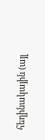հեղինակային (այլ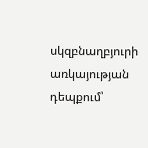սկզբնաղբյուրի առկայության դեպքում՝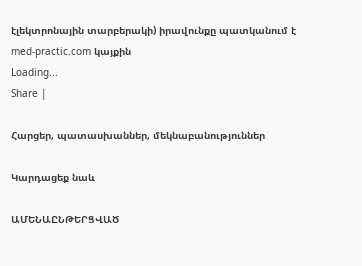էլեկտրոնային տարբերակի) իրավունքը պատկանում է med-practic.com կայքին
Loading...
Share |

Հարցեր, պատասխաններ, մեկնաբանություններ

Կարդացեք նաև

ԱՄԵՆԱԸՆԹԵՐՑՎԱԾ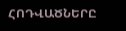ՀՈԴՎԱԾՆԵՐԸ